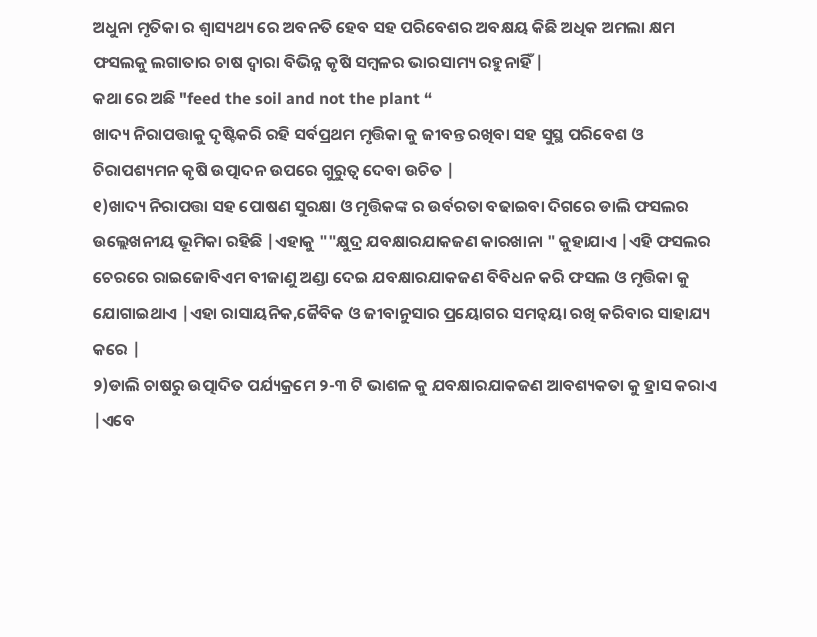ଅଧୁନା ମୃତିକା ର ଶ୍ବାସ୍ୟଥ୍ୟ ରେ ଅବନତି ହେବ ସହ ପରିବେଶର ଅବକ୍ଷୟ କିଛି ଅଧିକ ଅମଲା କ୍ଷମ ଫସଲକୁ ଲଗାତାର ଚାଷ ଦ୍ୱାରା ବିଭିନ୍ନ କୃଷି ସମ୍ବଳର ଭାରସାମ୍ୟ ରହୁନାହିଁ |
କଥା ରେ ଅଛି "feed the soil and not the plant “
ଖାଦ୍ୟ ନିରାପତ୍ତାକୁ ଦୃଷ୍ଟିକରି ରହି ସର୍ବପ୍ରଥମ ମୃତ୍ତିକା କୁ ଜୀବନ୍ତ ରଖିବା ସହ ସୁସ୍ଥ ପରିବେଶ ଓ ଚିରାପଶ୍ୟମନ କୃଷି ଉତ୍ପାଦନ ଉପରେ ଗୁରୁତ୍ୱ ଦେବା ଉଚିତ |
୧)ଖାଦ୍ୟ ନିରାପତ୍ତା ସହ ପୋଷଣ ସୁରକ୍ଷା ଓ ମୃତ୍ତିକଙ୍କ ର ଉର୍ବରତା ବଢାଇବା ଦିଗରେ ଡାଲି ଫସଲର ଉଲ୍ଲେଖନୀୟ ଭୂମିକା ରହିଛି |ଏହାକୁ ""କ୍ଷୁଦ୍ର ଯବକ୍ଷାରଯାକଜଣ କାରଖାନା " କୁହାଯାଏ |ଏହି ଫସଲର ଚେରରେ ରାଇଜୋବିଏମ ବୀଜାଣୁ ଅଣ୍ଡା ଦେଇ ଯବକ୍ଷାରଯାକଜଣ ବିବିଧନ କରି ଫସଲ ଓ ମୃତ୍ତିକା କୁ ଯୋଗାଇଥାଏ |ଏହା ରାସାୟନିକ,ଜୈବିକ ଓ ଜୀବାନୁସାର ପ୍ରୟୋଗର ସମନ୍ଵୟା ରଖି କରିବାର ସାହାଯ୍ୟ କରେ |
୨)ଡାଲି ଚାଷରୁ ଉତ୍ପାଦିତ ପର୍ଯ୍ୟକ୍ରମେ ୨-୩ ଟି ଭାଶଳ କୁ ଯବକ୍ଷାରଯାକଜଣ ଆବଶ୍ୟକତା କୁ ହ୍ରାସ କରାଏ |ଏବେ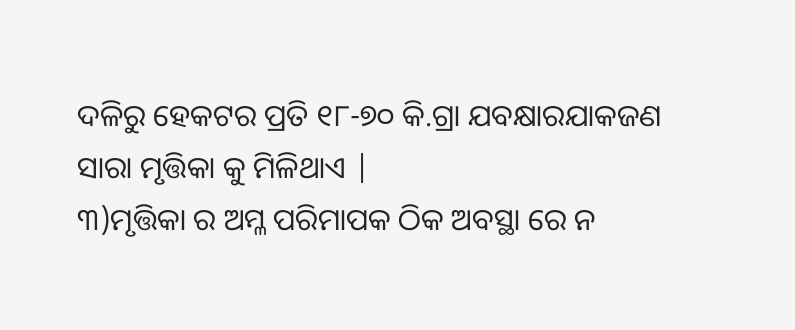ଦଳିରୁ ହେକଟର ପ୍ରତି ୧୮-୭୦ କି.ଗ୍ରା ଯବକ୍ଷାରଯାକଜଣ ସାରା ମୃତ୍ତିକା କୁ ମିଳିଥାଏ |
୩)ମୃତ୍ତିକା ର ଅମ୍ଳ ପରିମାପକ ଠିକ ଅବସ୍ଥା ରେ ନ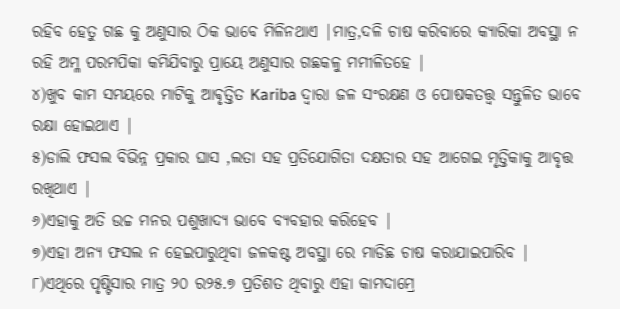ରହିବ ହେତୁ ଗଛ କୁ ଅଣୁସାର ଠିକ ଭାବେ ମିଳିନଥାଏ |ମାତ୍ର,ଦଳି ଚାଷ କରିବାରେ କ୍ୟାରିକା ଅବସ୍ଥା ନ ରହି ଅମ୍ଳ ପରମପିକା କମିଯିବାରୁ ପ୍ରାୟେ ଅଣୁସାର ଗଛକଳୁ ମମୀଳିତହେ |
୪)ଖୁବ କାମ ସମୟରେ ମାଟିକୁ ଆଵୃତ୍ତିତ Kariba ଦ୍ୱାରା ଜଳ ସଂରକ୍ଷଣ ଓ ପୋଷକତତ୍ତ୍ୱ ସନ୍ତୁଳିତ ଭାବେ ରକ୍ଷା ହୋଇଥାଏ |
୫)ଡାଲି ଫସଲ ବିଭିନ୍ନ ପ୍ରକାର ଘାସ ,ଲତା ସହ ପ୍ରତିଯୋଗିତା ଦକ୍ଷତାର ସହ ଆଗେଇ ମୃତ୍ତିକାକୁ ଆବୃତ୍ତ ରଖିଥାଏ |
୬)ଏହାକୁ ଅତି ଉଚ୍ଚ ମନର ପଶୁଖାଦ୍ୟ ଭାବେ ବ୍ୟବହାର କରିହେବ |
୭)ଏହା ଅନ୍ୟ ଫସଲ ନ ହେଇପାରୁଥିବା ଜଳକଷ୍ଟ ଅବସ୍ଥା ରେ ମାଡିଛ ଚାଷ କରାଯାଇପାରିବ |
୮)ଏଥିରେ ପୃଷ୍ଟିସାର ମାତ୍ର ୨୦ ର୨୫.୭ ପ୍ରତିଶତ ଥିବାରୁ ଏହା କାମଦାମ୍ରେ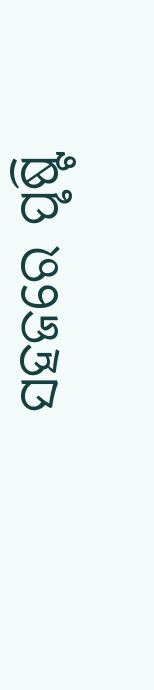ସହଜରେ ପୃଷ୍ଟି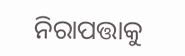ନିରାପତ୍ତାକୁ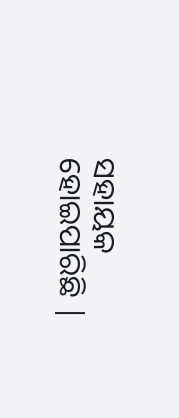ସହାୟକ ହୋଇପାରିଛି |